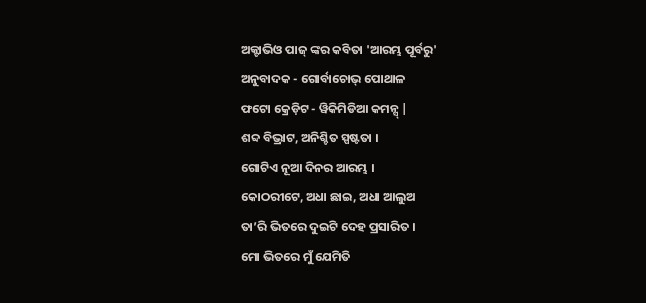ଅକ୍ଟାଭିଓ ପାଜ୍ ଙ୍କର କବିତା 'ଆରମ୍ଭ ପୂର୍ବରୁ'
ଅନୁବାଦକ - ଗୋର୍ବାଚୋଭ୍ ପୋଥାଳ
ଫଟୋ କ୍ରେଡ଼ିଟ - ୱିକିମିଡିଆ କମନ୍ସ୍ |
ଶବ୍ଦ ବିଭ୍ରାଟ, ଅନିଶ୍ଚିତ ସ୍ପଷ୍ଟତା ।
ଗୋଟିଏ ନୂଆ ଦିନର ଆରମ୍ଭ ।
କୋଠରୀଟେ, ଅଧା ଛାଇ, ଅଧା ଆଲୁଅ
ତା’ରି ଭିତରେ ଦୁଇଟି ଦେହ ପ୍ରସାରିତ ।
ମୋ ଭିତରେ ମୁଁ ଯେମିତି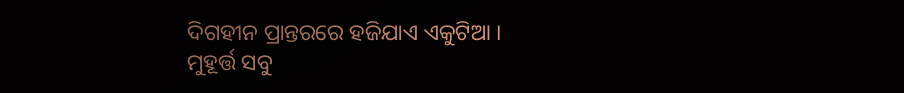ଦିଗହୀନ ପ୍ରାନ୍ତରରେ ହଜିଯାଏ ଏକୁଟିଆ ।
ମୁହୂର୍ତ୍ତ ସବୁ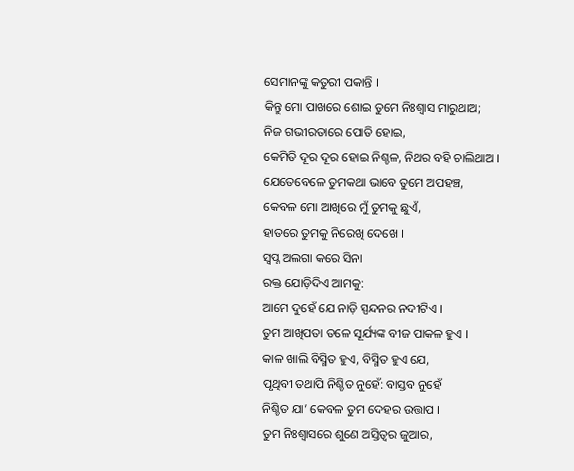ସେମାନଙ୍କୁ କତୁରୀ ପକାନ୍ତି ।
କିନ୍ତୁ ମୋ ପାଖରେ ଶୋଇ ତୁମେ ନିଃଶ୍ୱାସ ମାରୁଥାଅ;
ନିଜ ଗଭୀରତାରେ ପୋତି ହୋଇ,
କେମିତି ଦୂର ଦୂର ହୋଇ ନିଶ୍ଚଳ, ନିଥର ବହି ଚାଲିଥାଅ ।
ଯେତେବେଳେ ତୁମକଥା ଭାବେ ତୁମେ ଅପହଞ୍ଚ,
କେବଳ ମୋ ଆଖିରେ ମୁଁ ତୁମକୁ ଛୁଏଁ,
ହାତରେ ତୁମକୁ ନିରେଖି ଦେଖେ ।
ସ୍ୱପ୍ନ ଅଲଗା କରେ ସିନା
ରକ୍ତ ଯୋଡ଼ିଦିଏ ଆମକୁ:
ଆମେ ଦୁହେଁ ଯେ ନାଡ଼ି ସ୍ପନ୍ଦନର ନଦୀଟିଏ ।
ତୁମ ଆଖିପତା ତଳେ ସୂର୍ଯ୍ୟଙ୍କ ବୀଜ ପାକଳ ହୁଏ ।
କାଳ ଖାଲି ବିସ୍ମିତ ହୁଏ, ବିସ୍ମିତ ହୁଏ ଯେ,
ପୃଥିବୀ ତଥାପି ନିଶ୍ଚିତ ନୁହେଁ: ବାସ୍ତବ ନୁହେଁ
ନିଶ୍ଚିତ ଯା’ କେବଳ ତୁମ ଦେହର ଉତ୍ତାପ ।
ତୁମ ନିଃଶ୍ୱାସରେ ଶୁଣେ ଅସ୍ତିତ୍ୱର ଜୁଆର,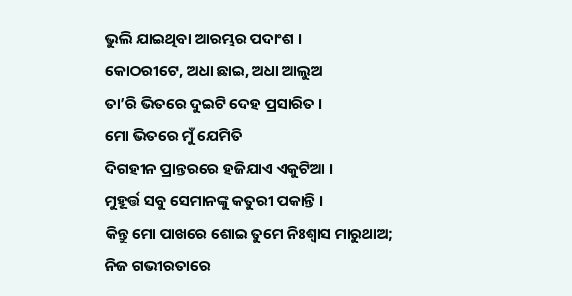ଭୁଲି ଯାଇଥିବା ଆରମ୍ଭର ପଦାଂଶ ।
କୋଠରୀଟେ, ଅଧା ଛାଇ, ଅଧା ଆଲୁଅ
ତା’ରି ଭିତରେ ଦୁଇଟି ଦେହ ପ୍ରସାରିତ ।
ମୋ ଭିତରେ ମୁଁ ଯେମିତି
ଦିଗହୀନ ପ୍ରାନ୍ତରରେ ହଜିଯାଏ ଏକୁଟିଆ ।
ମୁହୂର୍ତ୍ତ ସବୁ ସେମାନଙ୍କୁ କତୁରୀ ପକାନ୍ତି ।
କିନ୍ତୁ ମୋ ପାଖରେ ଶୋଇ ତୁମେ ନିଃଶ୍ୱାସ ମାରୁଥାଅ;
ନିଜ ଗଭୀରତାରେ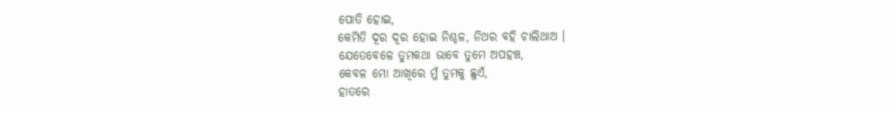ପୋତି ହୋଇ,
କେମିତି ଦୂର ଦୂର ହୋଇ ନିଶ୍ଚଳ, ନିଥର ବହି ଚାଲିଥାଅ ।
ଯେତେବେଳେ ତୁମକଥା ଭାବେ ତୁମେ ଅପହଞ୍ଚ,
କେବଳ ମୋ ଆଖିରେ ମୁଁ ତୁମକୁ ଛୁଏଁ,
ହାତରେ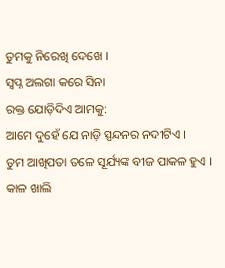ତୁମକୁ ନିରେଖି ଦେଖେ ।
ସ୍ୱପ୍ନ ଅଲଗା କରେ ସିନା
ରକ୍ତ ଯୋଡ଼ିଦିଏ ଆମକୁ:
ଆମେ ଦୁହେଁ ଯେ ନାଡ଼ି ସ୍ପନ୍ଦନର ନଦୀଟିଏ ।
ତୁମ ଆଖିପତା ତଳେ ସୂର୍ଯ୍ୟଙ୍କ ବୀଜ ପାକଳ ହୁଏ ।
କାଳ ଖାଲି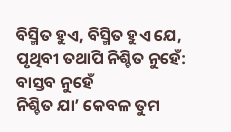ବିସ୍ମିତ ହୁଏ, ବିସ୍ମିତ ହୁଏ ଯେ,
ପୃଥିବୀ ତଥାପି ନିଶ୍ଚିତ ନୁହେଁ: ବାସ୍ତବ ନୁହେଁ
ନିଶ୍ଚିତ ଯା’ କେବଳ ତୁମ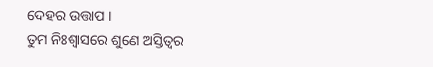ଦେହର ଉତ୍ତାପ ।
ତୁମ ନିଃଶ୍ୱାସରେ ଶୁଣେ ଅସ୍ତିତ୍ୱର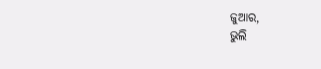ଜୁଆର,
ଭୁଲି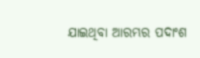ଯାଇଥିବା ଆରମ୍ଭର ପଦାଂଶ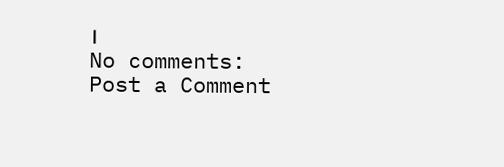।
No comments:
Post a Comment